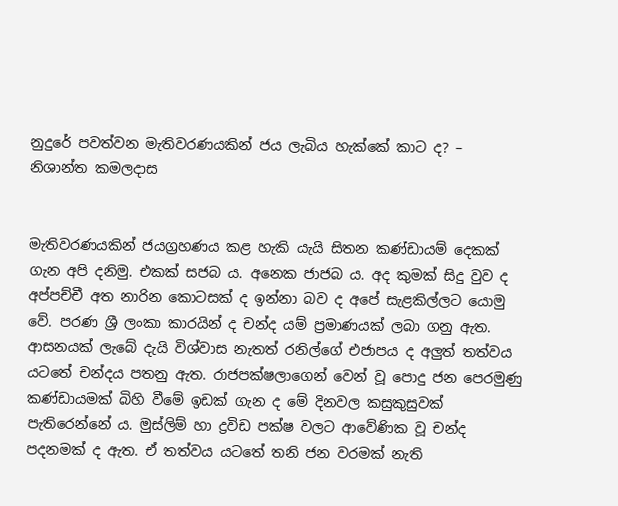නුදුරේ පවත්වන මැතිවරණයකින් ජය ලැබිය හැක්කේ කාට ද? – නිශාන්ත කමලදාස


මැතිවරණයකින් ජයග්‍රහණය කළ හැකි යැයි සිතන කණ්ඩායම් දෙකක් ගැන අපි දනිමු. එකක් සජබ ය. අනෙක ජාජබ ය. අද කුමක් සිදු වුව ද අප්පච්චී අත නාරින කොටසක් ද ඉන්නා බව ද අපේ සැළකිල්ලට යොමු වේ. පරණ ශ්‍රී ලංකා කාරයින් ද චන්ද යම් ප්‍රමාණයක් ලබා ගනු ඇත. ආසනයක් ලැබේ දැයි විශ්වාස නැතත් රනිල්ගේ එජාපය ද අලුත් තත්වය යටතේ චන්දය පතනු ඇත. රාජපක්ෂලාගෙන් වෙන් වූ පොදු ජන පෙරමුණු කණ්ඩායමක් බිහි වීමේ ඉඩක් ගැන ද මේ දිනවල කසුකුසුවක් පැතිරෙන්නේ ය. මුස්ලිම් හා ද්‍රවිඩ පක්ෂ වලට ආවේණික වූ චන්ද පදනමක් ද ඇත. ඒ තත්වය යටතේ තනි ජන වරමක් නැති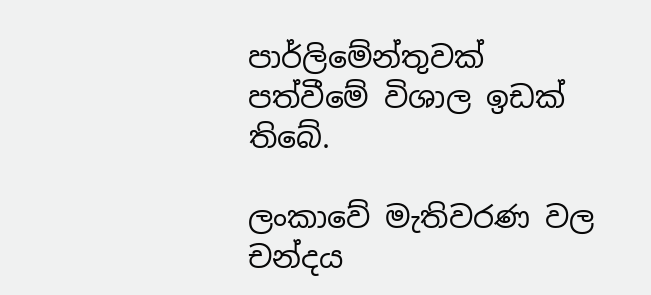පාර්ලිමේන්තුවක් පත්වීමේ විශාල ඉඩක් තිබේ.

ලංකාවේ මැතිවරණ වල චන්දය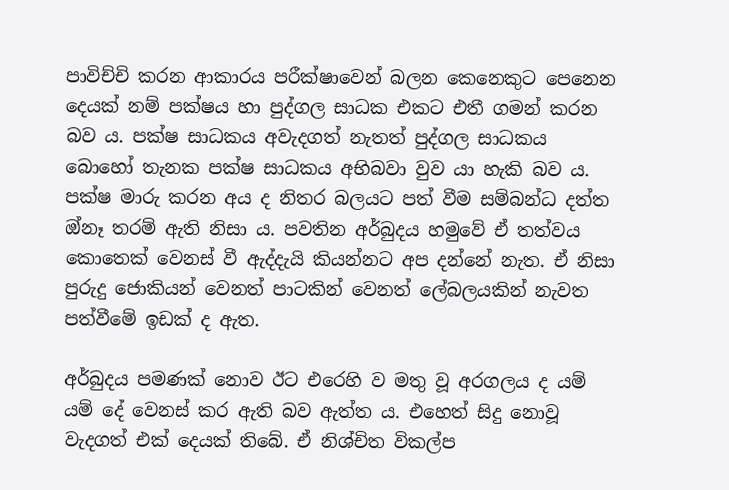පාවිච්චි කරන ආකාරය පරීක්ෂාවෙන් බලන කෙනෙකුට පෙනෙන දෙයක් නම් පක්ෂය හා පුද්ගල සාධක එකට එතී ගමන් කරන බව ය. පක්ෂ සාධකය අවැදගත් නැතත් පුද්ගල සාධකය බොහෝ තැනක පක්ෂ සාධකය අභිබවා වුව යා හැකි බව ය. පක්ෂ මාරු කරන අය ද නිතර බලයට පත් වීම සම්බන්ධ දත්ත ඔ්නෑ තරම් ඇති නිසා ය. පවතින අර්බුදය හමුවේ ඒ තත්වය කොතෙක් වෙනස් වී ඇද්දැයි කියන්නට අප දන්නේ නැත. ඒ නිසා පුරුදු ජොකියන් වෙනත් පාටකින් වෙනත් ‌ලේබලයකින් නැවත පත්වීමේ ඉඩක් ද ඇත.

අර්බුදය පමණක් නොව ඊට එරෙහි ව මතු වූ අරගලය ද යම් යම් දේ වෙනස් කර ඇති බව ඇත්ත ය. එහෙත් සිදු නොවූ වැදගත් එක් දෙයක් තිබේ. ඒ නිශ්චිත විකල්ප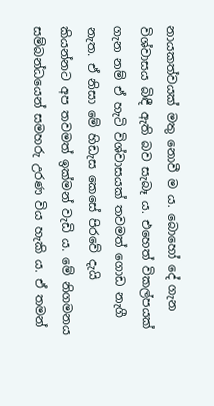නායකත්වයක් මතු නොවී ම ය. බොහෝ දේ ගැන විශ්වාසය බිඳී ඇති බව සැබෑ ය. එහෙත් විකල්පයක් ගැන නම් ඒ හැටි විශ්වාසයක් තවමත් ගොඩ නැගී නැත. ඒ නිසා මේ හිඩැස කෙසේ පිරවේ දැයි කියන්නට අප තවමත් ඉක්මන් වැඩි ය. මේ නිගමනය සම්බන්ධයෙන් සමහරු උරණ විය හැකි ය. ඒ තමන්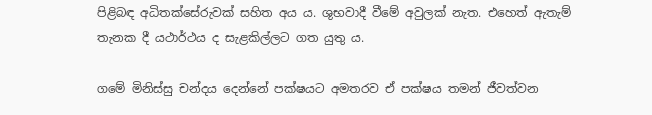පිළිබඳ අධිතක්සේරුවක් සහිත අය ය. ශුභවාදී වීමේ අවුලක් නැත. එහෙත් ඇතැම් තැනක දී යථාර්ථය ද සැළකිල්ලට ගත යුතු ය.

ගමේ මිනිස්සු චන්දය දෙන්නේ පක්ෂයට අමතරව ඒ පක්ෂය තමන් ජීවත්වන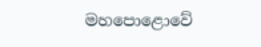මහපොළොවේ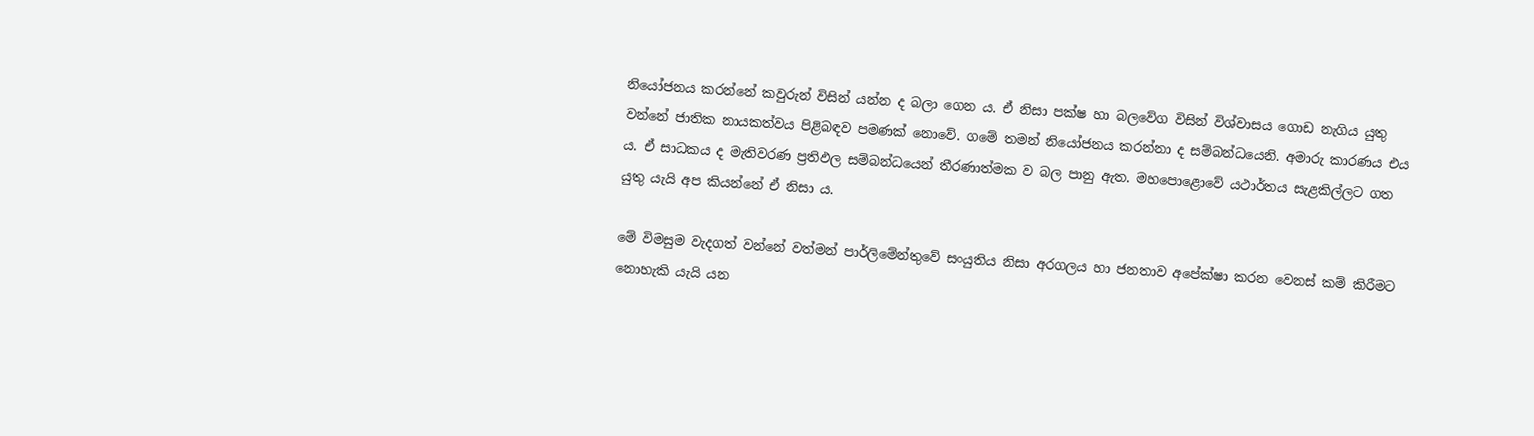නියෝජනය කරන්නේ කවුරුන් විසින් යන්න ද බලා ගෙන ය. ඒ නිසා පක්ෂ හා බලවේග විසින් විශ්වාසය ගොඩ නැගිය යුතු වන්නේ ජාතික නායකත්වය පිළිබඳව පමණක් නොවේ. ගමේ තමන් නියෝජනය කරන්නා ද සම්බන්ධයෙනි. අමාරු කාරණය එය ය. ඒ සාධකය ද මැතිවරණ ප්‍රතිඵල සම්බන්ධයෙන් තීරණාත්මක ව බල පානු ඇත. මහපොළොවේ යථාර්තය සැළකිල්ලට ගත යුතු යැයි අප කියන්නේ ඒ නිසා ය.

මේ විමසුම වැදගත් වන්නේ වත්මන් පාර්ලිමේන්තුවේ සංයුතිය නිසා අරගලය හා ජනතාව අපේක්ෂා කරන වෙනස් කම් කිරීමට නොහැකි යැයි යන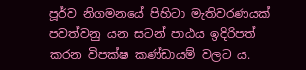පූර්ව නිගමනයේ පිහිටා මැතිවරණයක් පවත්වනු යන සටන් පාඨය ඉදිරිපත් කරන විපක්ෂ කණ්ඩායම් වලට ය.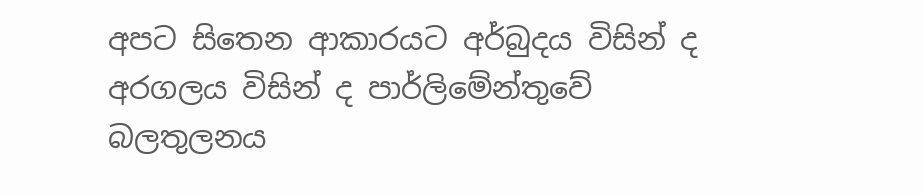අපට සිතෙන ආකාරයට අර්බුදය විසින් ද අරගලය විසින් ද පාර්ලිමේන්තුවේ බලතුලනය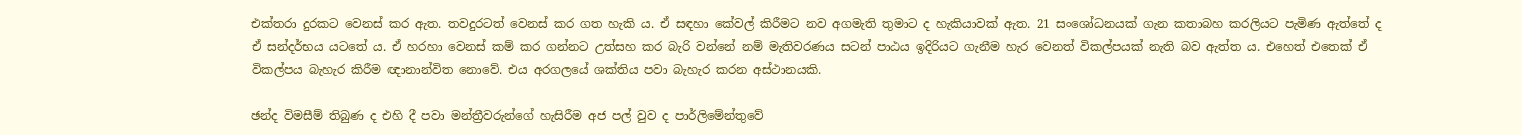එක්තරා දුරකට වෙනස් කර ඇත. තවදුරටත් වෙනස් කර ගත හැකි ය. ඒ සඳහා කේවල් කිරීමට නව අගමැති තුමාට ද හැකියාවක් ඇත. 21 සංශෝධනයක් ගැන කතාබහ කරලියට පැමිණ ඇත්තේ ද ඒ සන්දර්භය යටතේ ය. ඒ හරහා වෙනස් කම් කර ගන්නට උත්සහ කර බැරි වන්නේ නම් මැතිවරණය සටන් පාඨය ඉදිරියට ගැනීම හැර වෙනත් විකල්පයක් නැති බව ඇත්ත ය. එහෙත් එතෙක් ඒ විකල්පය බැහැර කිරීම ඥානාන්විත නොවේ. එය අරගලයේ ශක්තිය පවා බැහැර කරන අස්ථානයකි.

ඡන්ද විමසීම් තිබුණ ද එහි දී පවා මන්ත්‍රීවරුන්ගේ හැසිරීම අජ පල් වුව ද පාර්ලිමේන්තුවේ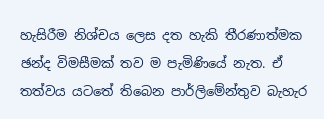හැසිරීම නිශ්චය ලෙස දත හැකි තීරණාත්මක ඡන්ද විමසීමක් තව ම පැමිණියේ නැත. ඒ තත්වය යටතේ තිබෙන පාර්ලිමේන්තුව බැහැර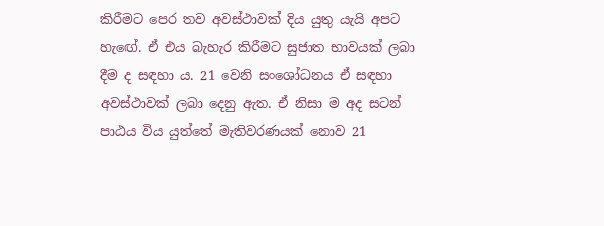කිරීමට පෙර තව අවස්ථාවක් දිය යුතු යැයි අපට හැඟේ. ඒ එය බැහැර කිරීමට සුජාත භාවයක් ලබා දීම ද සඳහා ය. 21 වෙනි සංශෝධනය ඒ සඳහා අවස්ථාවක් ලබා දෙනු ඇත. ඒ නිසා ම අද සටන් පාඨය විය යුත්තේ මැතිවරණයක් නොව 21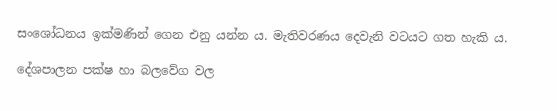සංශෝධනය ඉක්මණින් ගෙන එනු යන්න ය. මැතිවරණය දෙවැනි වටයට ගත හැකි ය.

දේශපාලන පක්ෂ හා බලවේග වල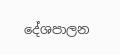දේශපාලන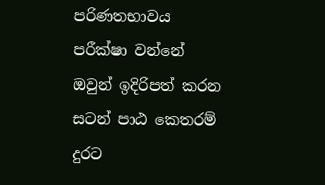පරිණතභාවය පරීක්ෂා වන්නේ ඔවුන් ඉදිරිපත් කරන සටන් පාඨ කෙතරම් දුරට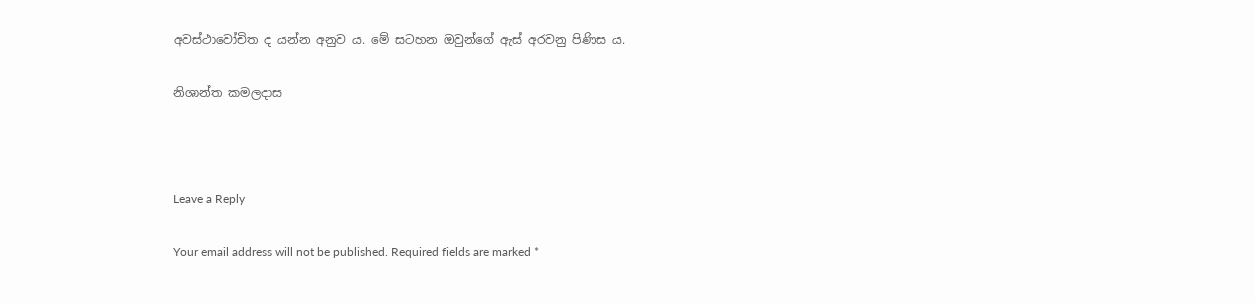අවස්ථාවෝචිත ද යන්න අනුව ය. මේ සටහන ඔවුන්ගේ ඇස් අරවනු පිණිස ය.

නිශාන්ත කමලදාස



Leave a Reply

Your email address will not be published. Required fields are marked *